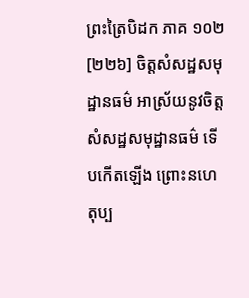ព្រះត្រៃបិដក ភាគ ១០២
[២២៦] ចិត្តសំសដ្ឋសមុដ្ឋានធម៌ អាស្រ័យនូវចិត្តសំសដ្ឋសមុដ្ឋានធម៌ ទើបកើតឡើង ព្រោះនហេតុប្ប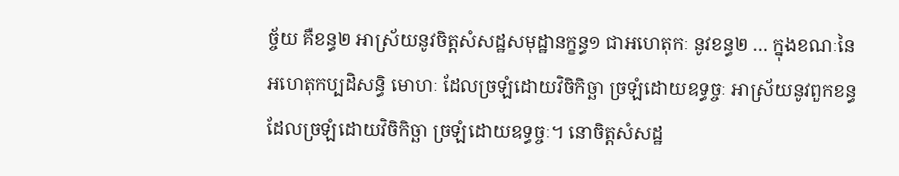ច្ច័យ គឺខន្ធ២ អាស្រ័យនូវចិត្តសំសដ្ឋសមុដ្ឋានក្ខន្ធ១ ជាអហេតុកៈ នូវខន្ធ២ … ក្នុងខណៈនៃអហេតុកប្បដិសន្ធិ មោហៈ ដែលច្រឡំដោយវិចិកិច្ឆា ច្រឡំដោយឧទ្ធច្ចៈ អាស្រ័យនូវពួកខន្ធ ដែលច្រឡំដោយវិចិកិច្ឆា ច្រឡំដោយឧទ្ធច្ចៈ។ នោចិត្តសំសដ្ឋ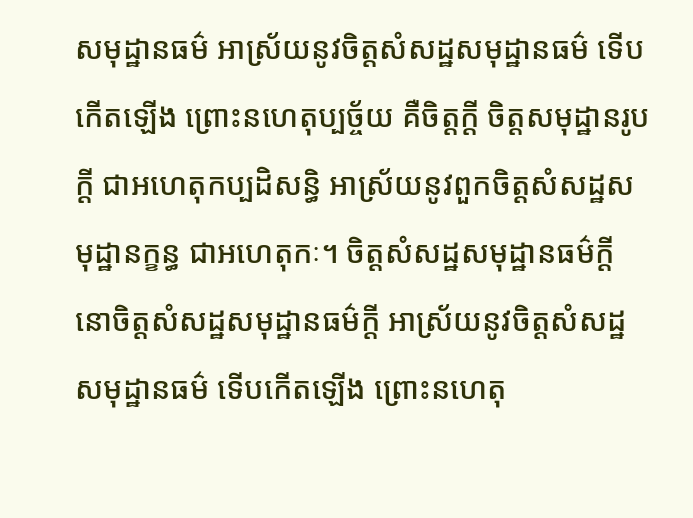សមុដ្ឋានធម៌ អាស្រ័យនូវចិត្តសំសដ្ឋសមុដ្ឋានធម៌ ទើបកើតឡើង ព្រោះនហេតុប្បច្ច័យ គឺចិត្តក្តី ចិត្តសមុដ្ឋានរូបក្តី ជាអហេតុកប្បដិសន្ធិ អាស្រ័យនូវពួកចិត្តសំសដ្ឋសមុដ្ឋានក្ខន្ធ ជាអហេតុកៈ។ ចិត្តសំសដ្ឋសមុដ្ឋានធម៌ក្តី នោចិត្តសំសដ្ឋសមុដ្ឋានធម៌ក្តី អាស្រ័យនូវចិត្តសំសដ្ឋសមុដ្ឋានធម៌ ទើបកើតឡើង ព្រោះនហេតុ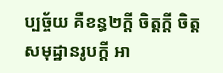ប្បច្ច័យ គឺខន្ធ២ក្តី ចិត្តក្តី ចិត្តសមុដ្ឋានរូបក្តី អា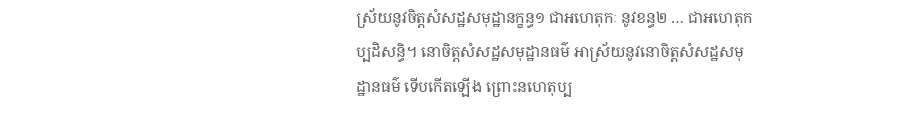ស្រ័យនូវចិត្តសំសដ្ឋសមុដ្ឋានក្ខន្ធ១ ជាអហេតុកៈ នូវខន្ធ២ … ជាអហេតុកប្បដិសន្ធិ។ នោចិត្តសំសដ្ឋសមុដ្ឋានធម៌ អាស្រ័យនូវនោចិត្តសំសដ្ឋសមុដ្ឋានធម៌ ទើបកើតឡើង ព្រោះនហេតុប្ប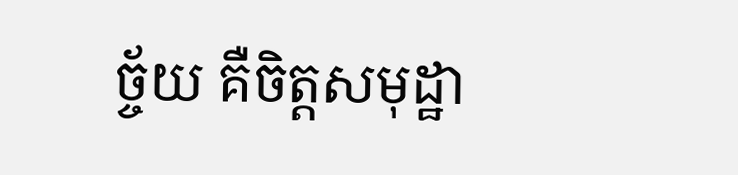ច្ច័យ គឺចិត្តសមុដ្ឋា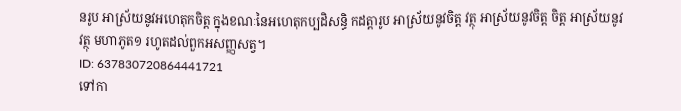នរូប អាស្រ័យនូវអហេតុកចិត្ត ក្នុងខណៈនៃអហេតុកប្បដិសន្ធិ កដត្តារូប អាស្រ័យនូវចិត្ត វត្ថុ អាស្រ័យនូវចិត្ត ចិត្ត អាស្រ័យនូវវត្ថុ មហាភូត១ រហូតដល់ពួកអសញ្ញសត្វ។
ID: 637830720864441721
ទៅកា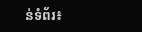ន់ទំព័រ៖